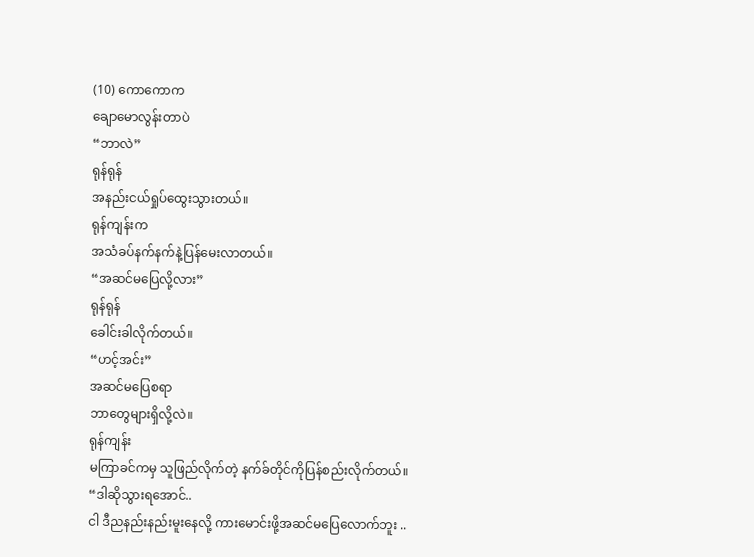(10) ကောကောက
ချောမောလွန်းတာပဲ
“ဘာလဲ”
ရုန်ရုန်
အနည်းငယ်ရှုပ်ထွေးသွားတယ်။
ရုန်ကျန်းက
အသံခပ်နက်နက်နဲ့ပြန်မေးလာတယ်။
“အဆင်မပြေလို့လား”
ရုန်ရုန်
ခေါင်းခါလိုက်တယ်။
“ဟင့်အင်း”
အဆင်မပြေစရာ
ဘာတွေများရှိလို့လဲ။
ရုန်ကျန်း
မကြာခင်ကမှ သူဖြည်လိုက်တဲ့ နက်ခ်တိုင်ကိုပြန်စည်းလိုက်တယ်။
“ဒါဆိုသွားရအောင်..
ငါ ဒီညနည်းနည်းမူးနေလို့ ကားမောင်းဖို့အဆင်မပြေလောက်ဘူး ..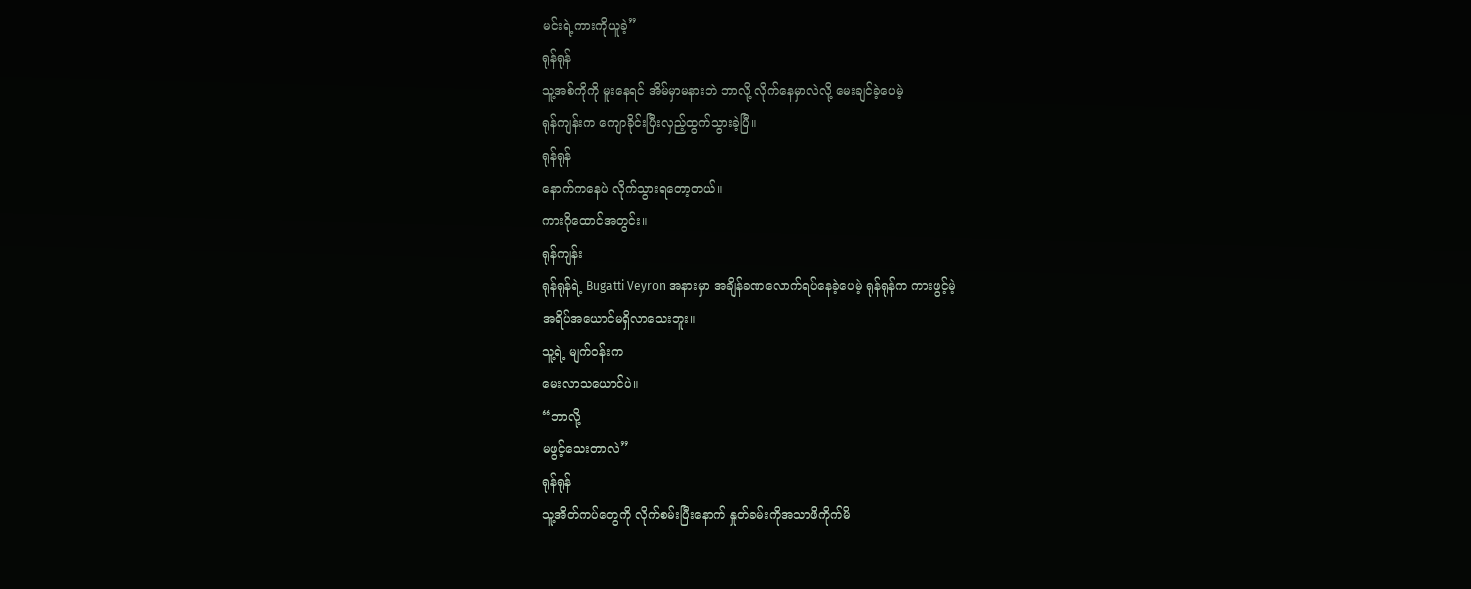မင်းရဲ့ကားကိုယူခဲ့”
ရုန်ရုန်
သူ့အစ်ကိုကို မူးနေရင် အိမ်မှာမနားဘဲ ဘာလို့ လိုက်နေမှာလဲလို့ မေးချင်ခဲ့ပေမဲ့
ရုန်ကျန်းက ကျောခိုင်းပြီးလှည့်ထွက်သွားခဲ့ပြီ။
ရုန်ရုန်
နောက်ကနေပဲ လိုက်သွားရတော့တယ်။
ကားဂိုထောင်အတွင်း။
ရုန်ကျန်း
ရုန်ရုန်ရဲ့ Bugatti Veyron အနားမှာ အချိန်ခဏလောက်ရပ်နေခဲ့ပေမဲ့ ရုန်ရုန်က ကားဖွင့်မဲ့
အရိပ်အယောင်မရှိလာသေးဘူး။
သူ့ရဲ့ မျက်ဝန်းက
မေးလာသယောင်ပဲ။
“ဘာလို့
မဖွင့်သေးတာလဲ”
ရုန်ရုန်
သူ့အိတ်ကပ်တွေကို လိုက်စမ်းပြီးနောက် နှုတ်ခမ်းကိုအသာဖိကိုက်မိ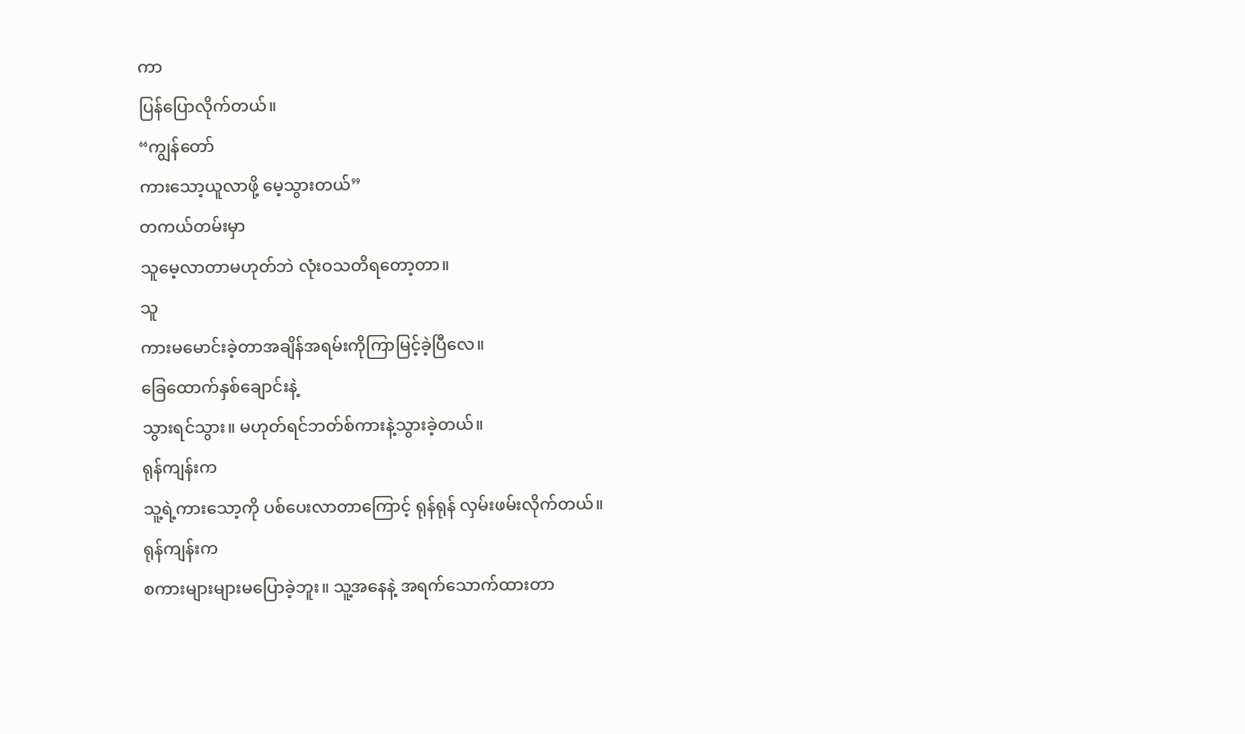ကာ
ပြန်ပြောလိုက်တယ်။
“ကျွန်တော်
ကားသော့ယူလာဖို့ မေ့သွားတယ်”
တကယ်တမ်းမှာ
သူမေ့လာတာမဟုတ်ဘဲ လုံးဝသတိရတော့တာ။
သူ
ကားမမောင်းခဲ့တာအချိန်အရမ်းကိုကြာမြင့်ခဲ့ပြီလေ။
ခြေထောက်နှစ်ချောင်းနဲ့
သွားရင်သွား။ မဟုတ်ရင်ဘတ်စ်ကားနဲ့သွားခဲ့တယ်။
ရုန်ကျန်းက
သူ့ရဲ့ကားသော့ကို ပစ်ပေးလာတာကြောင့် ရုန်ရုန် လှမ်းဖမ်းလိုက်တယ်။
ရုန်ကျန်းက
စကားများများမပြောခဲ့ဘူး။ သူ့အနေနဲ့ အရက်သောက်ထားတာ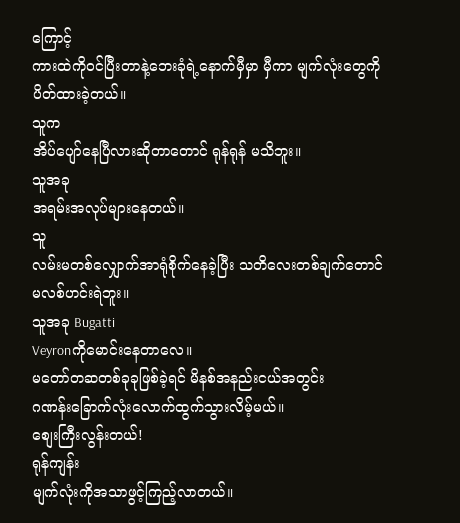ကြောင့်
ကားထဲကိုဝင်ပြီးတာနဲ့ဘေးခုံရဲ့နောက်မှီမှာ မှီကာ မျက်လုံးတွေကိုပိတ်ထားခဲ့တယ်။
သူက
အိပ်ပျော်နေပြီလားဆိုတာတောင် ရုန်ရုန် မသိဘူး။
သူအခု
အရမ်းအလုပ်များနေတယ်။
သူ
လမ်းမတစ်လျှောက်အာရုံစိုက်နေခဲ့ပြီး သတိလေးတစ်ချက်တောင်မလစ်ဟင်းရဲဘူး။
သူအခု Bugatti
Veyronကိုမောင်းနေတာလေ။
မတော်တဆတစ်ခုခုဖြစ်ခဲ့ရင် မိနစ်အနည်းငယ်အတွင်း
ဂဏန်းခြောက်လုံးလောက်ထွက်သွားလိမ့်မယ်။
စျေးကြီးလွန်းတယ်!
ရုန်ကျန်း
မျက်လုံးကိုအသာဖွင့်ကြည့်လာတယ်။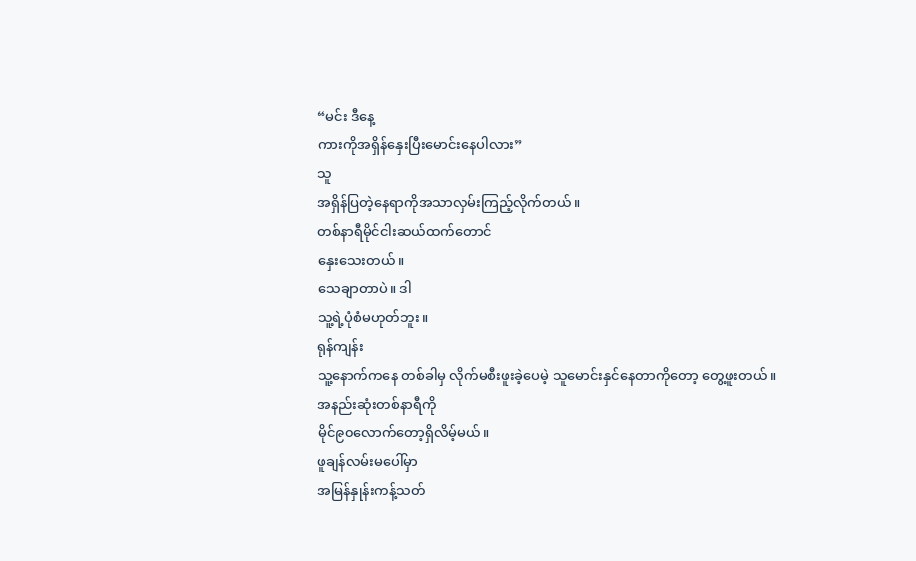“မင်း ဒီနေ့
ကားကိုအရှိန်နှေးပြီးမောင်းနေပါလား”
သူ
အရှိန်ပြတဲ့နေရာကိုအသာလှမ်းကြည့်လိုက်တယ်။
တစ်နာရီမိုင်ငါးဆယ်ထက်တောင်
နှေးသေးတယ်။
သေချာတာပဲ။ ဒါ
သူ့ရဲ့ပုံစံမဟုတ်ဘူး။
ရုန်ကျန်း
သူ့နောက်ကနေ တစ်ခါမှ လိုက်မစီးဖူးခဲ့ပေမဲ့ သူမောင်းနှင်နေတာကိုတော့ တွေ့ဖူးတယ်။
အနည်းဆုံးတစ်နာရီကို
မိုင်၉၀လောက်တော့ရှိလိမ့်မယ်။
ဖူချန်လမ်းမပေါ်မှာ
အမြန်နှုန်းကန့်သတ်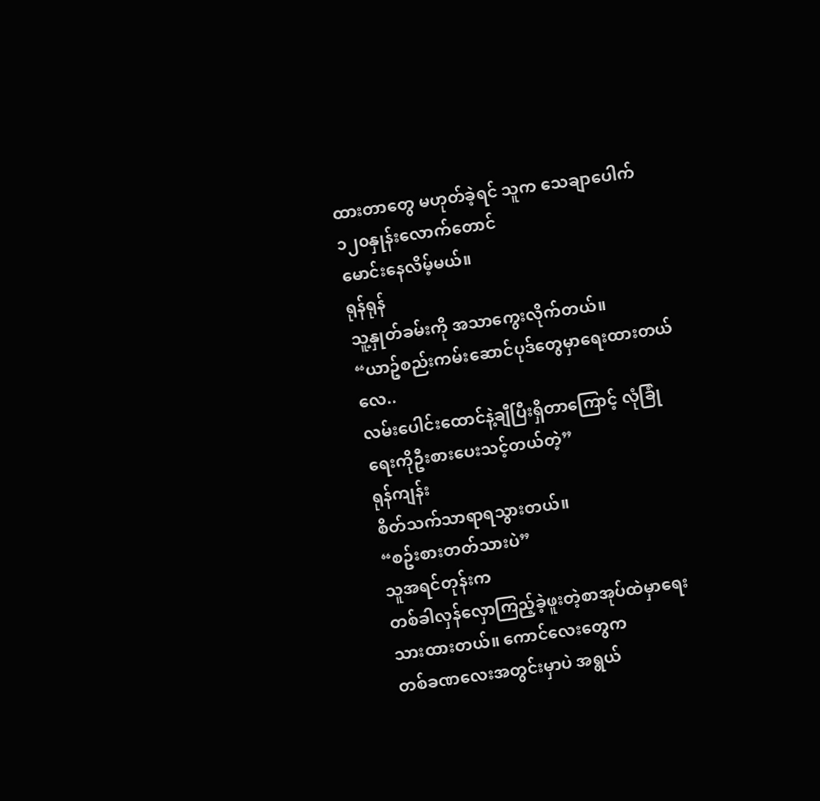ထားတာတွေ မဟုတ်ခဲ့ရင် သူက သေချာပေါက် ၁၂၀နှုန်းလောက်တောင်
မောင်းနေလိမ့်မယ်။
ရုန်ရုန်
သူ့နှုတ်ခမ်းကို အသာကွေးလိုက်တယ်။
“ယာဥ်စည်းကမ်းဆောင်ပုဒ်တွေမှာရေးထားတယ်လေ..
လမ်းပေါင်းထောင်နဲ့ချီပြီးရှိတာကြောင့် လုံခြုံရေးကိုဦးစားပေးသင့်တယ်တဲ့”
ရုန်ကျန်း
စိတ်သက်သာရာရသွားတယ်။
“စဥ်းစားတတ်သားပဲ”
သူအရင်တုန်းက
တစ်ခါလှန်လှောကြည့်ခဲ့ဖူးတဲ့စာအုပ်ထဲမှာရေးသားထားတယ်။ ကောင်လေးတွေက
တစ်ခဏလေးအတွင်းမှာပဲ အရွယ်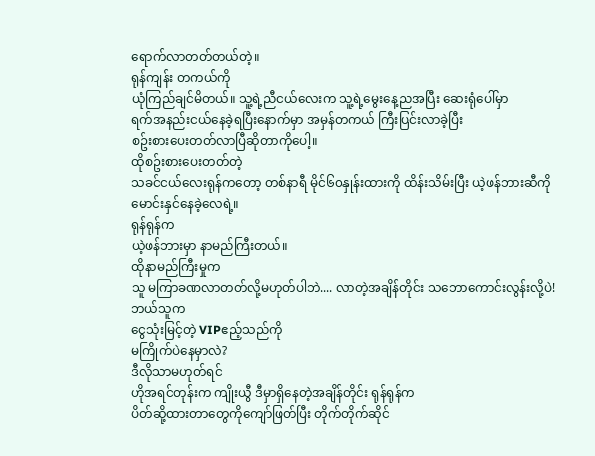ရောက်လာတတ်တယ်တဲ့။
ရုန်ကျန်း တကယ်ကို
ယုံကြည်ချင်မိတယ်။ သူ့ရဲ့ညီငယ်လေးက သူ့ရဲ့မွေးနေ့ညအပြီး ဆေးရုံပေါ်မှာ
ရက်အနည်းငယ်နေခဲ့ရပြီးနောက်မှာ အမှန်တကယ် ကြီးပြင်းလာခဲ့ပြီး
စဥ်းစားပေးတတ်လာပြီဆိုတာကိုပေါ့။
ထိုစဥ်းစားပေးတတ်တဲ့
သခင်ငယ်လေးရုန်ကတော့ တစ်နာရီ မိုင်၆၀နှုန်းထားကို ထိန်းသိမ်းပြီး ယဲ့ဖန်ဘားဆီကို
မောင်းနှင်နေခဲ့လေရဲ့။
ရုန်ရုန်က
ယဲ့ဖန်ဘားမှာ နာမည်ကြီးတယ်။
ထိုနာမည်ကြီးမှုက
သူ မကြာခဏလာတတ်လို့မဟုတ်ပါဘဲ.... လာတဲ့အချိန်တိုင်း သဘောကောင်းလွန်းလို့ပဲ!
ဘယ်သူက
ငွေသုံးမြင့်တဲ့ VIPဧည့်သည်ကို
မကြိုက်ပဲနေမှာလဲ?
ဒီလိုသာမဟုတ်ရင်
ဟိုအရင်တုန်းက ကျိုးယွီ ဒီမှာရှိနေတဲ့အချိန်တိုင်း ရုန်ရုန်က
ပိတ်ဆို့ထားတာတွေကိုကျော်ဖြတ်ပြီး တိုက်တိုက်ဆိုင်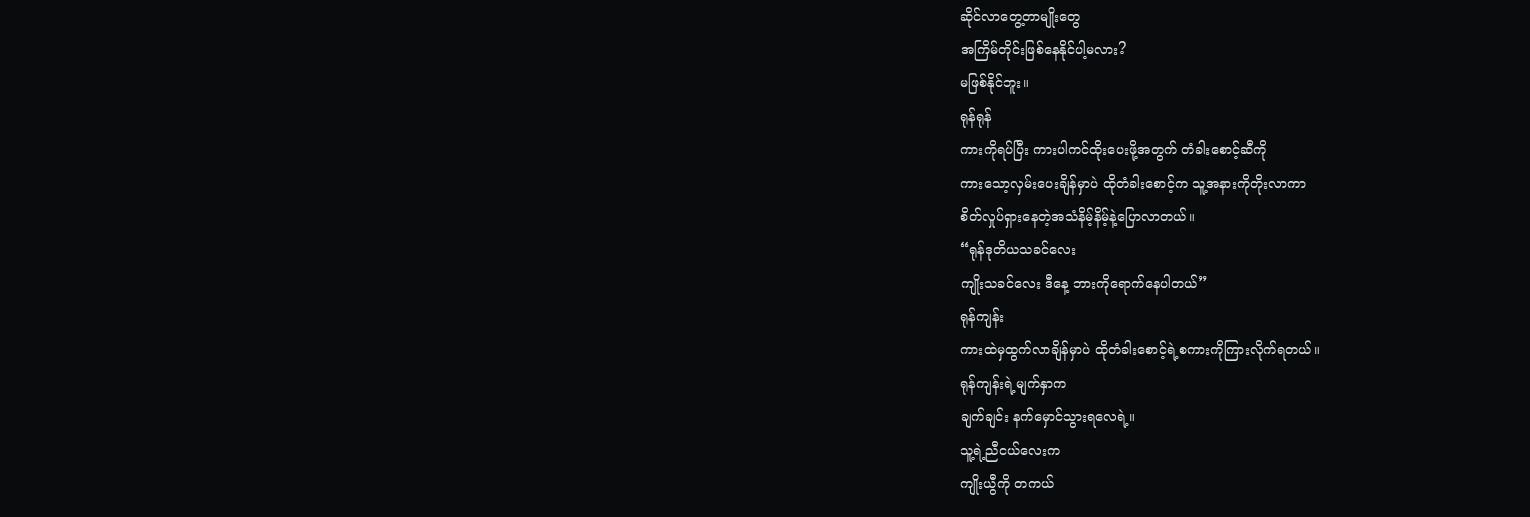ဆိုင်လာတွေ့တာမျိုးတွေ
အကြိမ်တိုင်းဖြစ်နေနိုင်ပါ့မလား?
မဖြစ်နိုင်ဘူး။
ရုန်ရုန်
ကားကိုရပ်ပြီး ကားပါကင်ထိုးပေးဖို့အတွက် တံခါးစောင့်ဆီကို
ကားသော့လှမ်းပေးချိန်မှာပဲ ထိုတံခါးစောင့်က သူ့အနားကိုတိုးလာကာ
စိတ်လှုပ်ရှားနေတဲ့အသံနိမ့်နိမ့်နဲ့ပြောလာတယ်။
“ရုန်ဒုတိယသခင်လေး
ကျိုးသခင်လေး ဒီနေ့ ဘားကိုရောက်နေပါတယ်”
ရုန်ကျန်း
ကားထဲမှထွက်လာချိန်မှာပဲ ထိုတံခါးစောင့်ရဲ့စကားကိုကြားလိုက်ရတယ်။
ရုန်ကျန်းရဲ့မျက်နှာက
ချက်ချင်း နက်မှောင်သွားရလေရဲ့။
သူ့ရဲ့ညီငယ်လေးက
ကျိုးယွီကို တကယ်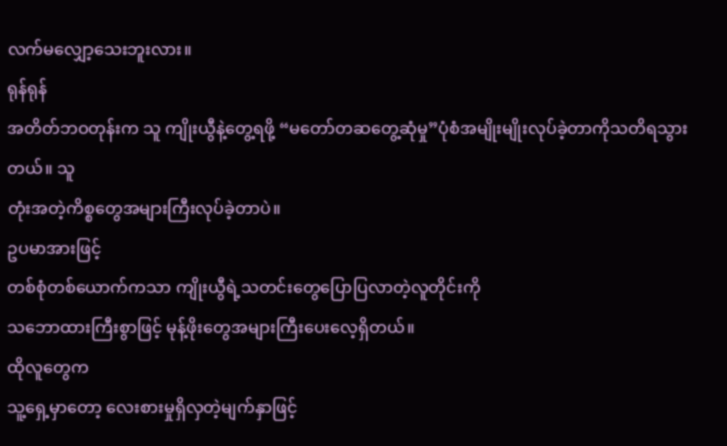လက်မလျှော့သေးဘူးလား။
ရုန်ရုန်
အတိတ်ဘဝတုန်းက သူ ကျိုးယွီနဲ့တွေ့ရဖို့ “မတော်တဆတွေ့ဆုံမှု”ပုံစံအမျိုးမျိုးလုပ်ခဲ့တာကိုသတိရသွားတယ်။ သူ
တုံးအတဲ့ကိစ္စတွေအများကြီးလုပ်ခဲ့တာပဲ။
ဥပမာအားဖြင့်
တစ်စုံတစ်ယောက်ကသာ ကျိုးယွီရဲ့သတင်းတွေပြောပြလာတဲ့လူတိုင်းကို
သဘောထားကြီးစွာဖြင့် မုန့်ဖိုးတွေအများကြီးပေးလေ့ရှိတယ်။
ထိုလူတွေက
သူ့ရှေ့မှာတော့ လေးစားမှုရှိလှတဲ့မျက်နှာဖြင့်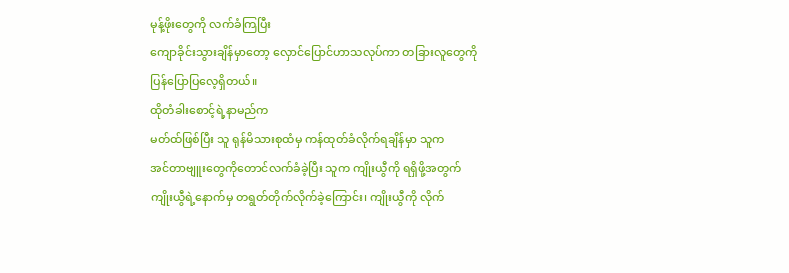မုန့်ဖိုးတွေကို လက်ခံကြပြီး
ကျောခိုင်းသွားချိန်မှာတော့ လှောင်ပြောင်ဟာသလုပ်ကာ တခြားလူတွေကို
ပြန်ပြောပြလေ့ရှိတယ်။
ထိုတံခါးစောင့်ရဲ့နာမည်က
မတ်ထ်ဖြစ်ပြီး သူ ရုန်မိသားစုထံမှ ကန်ထုတ်ခံလိုက်ရချိန်မှာ သူက
အင်တာဗျူးတွေကိုတောင်လက်ခံခဲ့ပြီး သူက ကျိုးယွီကို ရရှိဖို့အတွက်
ကျိုးယွီရဲ့နောက်မှ တရွတ်တိုက်လိုက်ခဲ့ကြောင်း၊ ကျိုးယွီကို လိုက်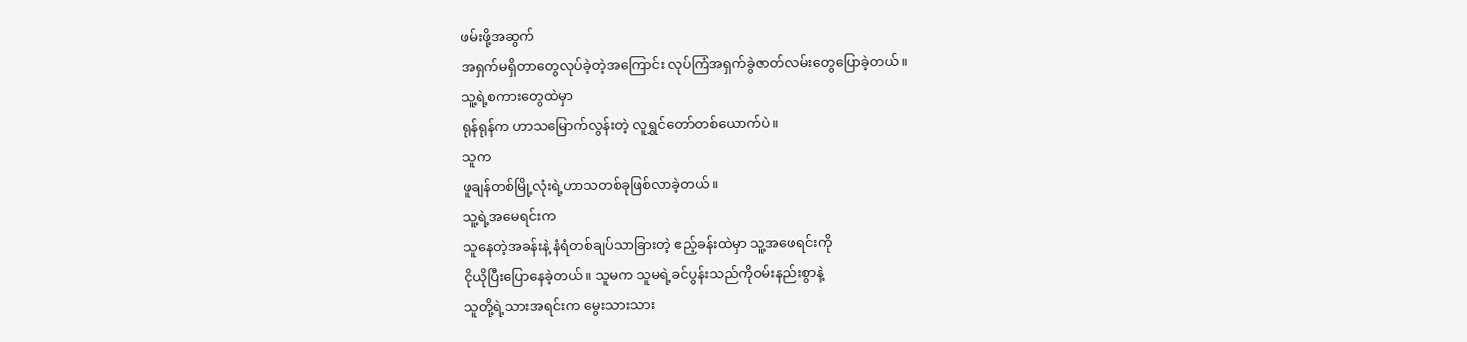ဖမ်းဖို့အဆွက်
အရှက်မရှိတာတွေလုပ်ခဲ့တဲ့အကြောင်း လုပ်ကြံအရှက်ခွဲဇာတ်လမ်းတွေပြောခဲ့တယ်။
သူ့ရဲ့စကားတွေထဲမှာ
ရုန်ရုန်က ဟာသမြောက်လွန်းတဲ့ လူရွှင်တော်တစ်ယောက်ပဲ။
သူက
ဖူချန်တစ်မြို့လုံးရဲ့ဟာသတစ်ခုဖြစ်လာခဲ့တယ်။
သူ့ရဲ့အမေရင်းက
သူနေတဲ့အခန်းနဲ့ နံရံတစ်ချပ်သာခြားတဲ့ ဧည့်ခန်းထဲမှာ သူ့အဖေရင်းကို
ငိုယိုပြီးပြောနေခဲ့တယ်။ သူမက သူမရဲ့ခင်ပွန်းသည်ကိုဝမ်းနည်းစွာနဲ့
သူတို့ရဲ့သားအရင်းက မွေးသားသား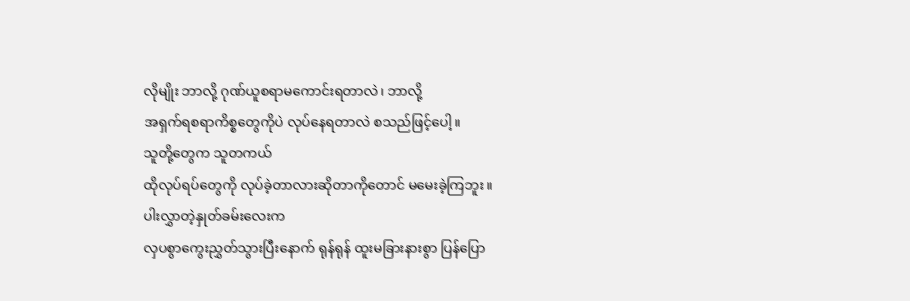လိုမျိုး ဘာလို့ ဂုဏ်ယူစရာမကောင်းရတာလဲ၊ ဘာလို့
အရှက်ရစရာကိစ္စတွေကိုပဲ လုပ်နေရတာလဲ စသည်ဖြင့်ပေါ့။
သူတို့တွေက သူတကယ်
ထိုလုပ်ရပ်တွေကို လုပ်ခဲ့တာလားဆိုတာကိုတောင် မမေးခဲ့ကြဘူး။
ပါးလွှာတဲ့နှုတ်ခမ်းလေးက
လှပစွာကွေးညွှတ်သွားပြီးနောက် ရုန်ရုန် ထူးမခြားနားစွာ ပြန်ပြော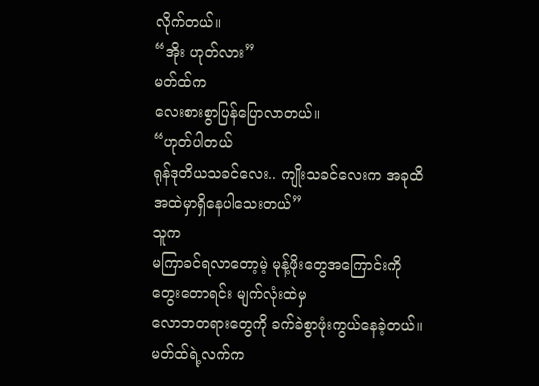လိုက်တယ်။
“အိုး ဟုတ်လား”
မတ်ထ်က
လေးစားစွာပြန်ပြောလာတယ်။
“ဟုတ်ပါတယ်
ရုန်ဒုတိယသခင်လေး.. ကျိုးသခင်လေးက အခုထိအထဲမှာရှိနေပါသေးတယ်”
သူက
မကြာခင်ရလာတော့မဲ့ မုန့်ဖိုးတွေအကြောင်းကိုတွေးတောရင်း မျက်လုံးထဲမှ
လောဘတရားတွေကို ခက်ခဲစွာဖုံးကွယ်နေခဲ့တယ်။
မတ်ထ်ရဲ့လက်က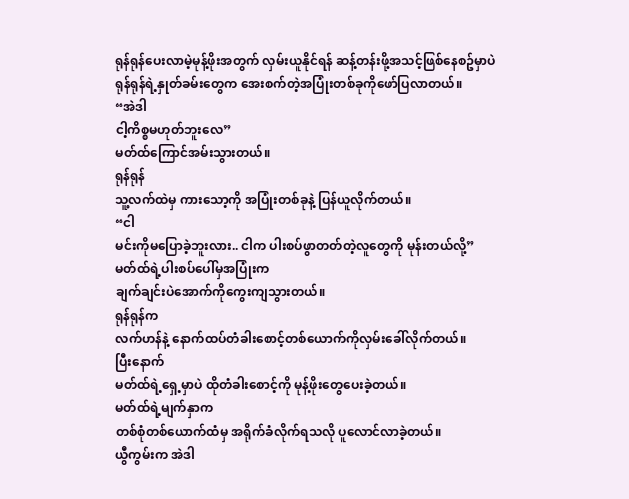ရုန်ရုန်ပေးလာမဲ့မုန့်ဖိုးအတွက် လှမ်းယူနိုင်ရန် ဆန့်တန်းဖို့အသင့်ဖြစ်နေစဥ်မှာပဲ
ရုန်ရုန်ရဲ့နှုတ်ခမ်းတွေက အေးစက်တဲ့အပြုံးတစ်ခုကိုဖော်ပြလာတယ်။
“အဲဒါ
ငါ့ကိစ္စမဟုတ်ဘူးလေ”
မတ်ထ်ကြောင်အမ်းသွားတယ်။
ရုန်ရုန်
သူ့လက်ထဲမှ ကားသော့ကို အပြုံးတစ်ခုနဲ့ ပြန်ယူလိုက်တယ်။
“ငါ
မင်းကိုမပြောခဲ့ဘူးလား.. ငါက ပါးစပ်ဖွာတတ်တဲ့လူတွေကို မုန်းတယ်လို့”
မတ်ထ်ရဲ့ပါးစပ်ပေါ်မှအပြုံးက
ချက်ချင်းပဲအောက်ကိုကွေးကျသွားတယ်။
ရုန်ရုန်က
လက်ဟန်နဲ့ နောက်ထပ်တံခါးစောင့်တစ်ယောက်ကိုလှမ်းခေါ်လိုက်တယ်။
ပြီးနောက်
မတ်ထ်ရဲ့ရှေ့မှာပဲ ထိုတံခါးစောင့်ကို မုန့်ဖိုးတွေပေးခဲ့တယ်။
မတ်ထ်ရဲ့မျက်နှာက
တစ်စုံတစ်ယောက်ထံမှ အရိုက်ခံလိုက်ရသလို ပူလောင်လာခဲ့တယ်။
ယွီကွမ်းက အဲဒါ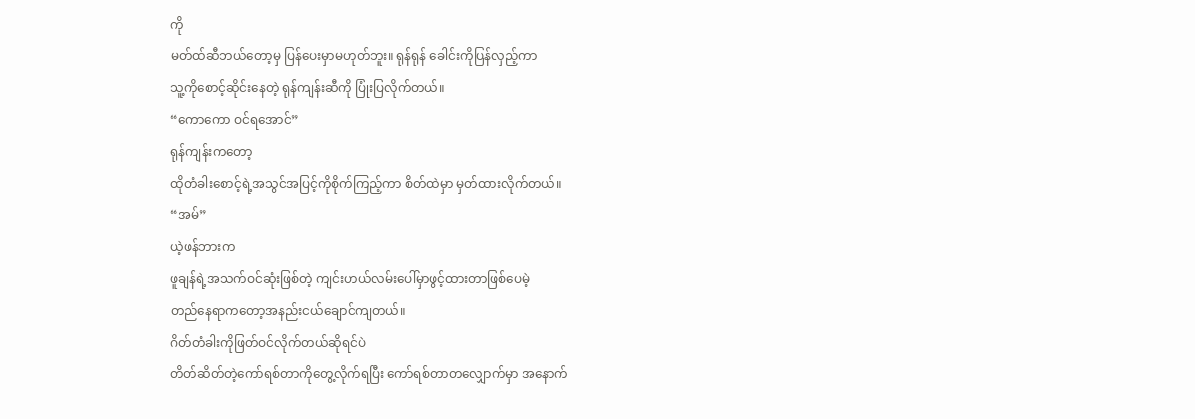ကို
မတ်ထ်ဆီဘယ်တော့မှ ပြန်ပေးမှာမဟုတ်ဘူး။ ရုန်ရုန် ခေါင်းကိုပြန်လှည့်ကာ
သူ့ကိုစောင့်ဆိုင်းနေတဲ့ ရုန်ကျန်းဆီကို ပြုံးပြလိုက်တယ်။
“ကောကော ဝင်ရအောင်”
ရုန်ကျန်းကတော့
ထိုတံခါးစောင့်ရဲ့အသွင်အပြင့်ကိုစိုက်ကြည့်ကာ စိတ်ထဲမှာ မှတ်ထားလိုက်တယ်။
“အမ်”
ယဲ့ဖန်ဘားက
ဖူချန်ရဲ့အသက်ဝင်ဆုံးဖြစ်တဲ့ ကျင်းဟယ်လမ်းပေါ်မှာဖွင့်ထားတာဖြစ်ပေမဲ့
တည်နေရာကတော့အနည်းငယ်ချောင်ကျတယ်။
ဂိတ်တံခါးကိုဖြတ်ဝင်လိုက်တယ်ဆိုရင်ပဲ
တိတ်ဆိတ်တဲ့ကော်ရစ်တာကိုတွေ့လိုက်ရပြီး ကော်ရစ်တာတလျှောက်မှာ အနောက်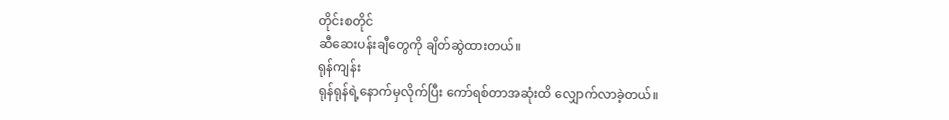တိုင်းစတိုင်
ဆီဆေးပန်းချီတွေကို ချိတ်ဆွဲထားတယ်။
ရုန်ကျန်း
ရုန်ရုန်ရဲ့နောက်မှလိုက်ပြီး ကော်ရစ်တာအဆုံးထိ လျှောက်လာခဲ့တယ်။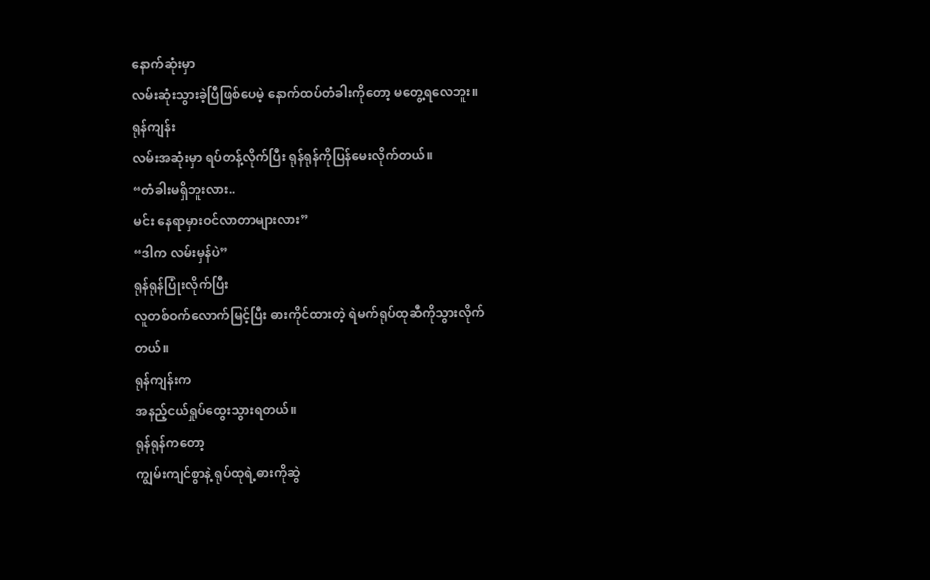နောက်ဆုံးမှာ
လမ်းဆုံးသွားခဲ့ပြီဖြစ်ပေမဲ့ နောက်ထပ်တံခါးကိုတော့ မတွေ့ရလေဘူး။
ရုန်ကျန်း
လမ်းအဆုံးမှာ ရပ်တန့်လိုက်ပြီး ရုန်ရုန်ကိုပြန်မေးလိုက်တယ်။
“တံခါးမရှိဘူးလား..
မင်း နေရာမှားဝင်လာတာများလား”
“ဒါက လမ်းမှန်ပဲ”
ရုန်ရုန်ပြုံးလိုက်ပြီး
လူတစ်ဝက်လောက်မြင့်ပြီး ဓားကိုင်ထားတဲ့ ရဲမက်ရုပ်ထုဆီကိုသွားလိုက်တယ်။
ရုန်ကျန်းက
အနည့်ငယ်ရှုပ်ထွေးသွားရတယ်။
ရုန်ရုန်ကတော့
ကျွမ်းကျင်စွာနဲ့ ရုပ်ထုရဲ့ဓားကိုဆွဲ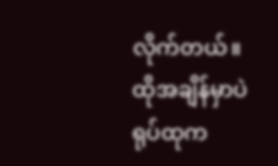လိုက်တယ်။ ထိုအချိန်မှာပဲ ရုပ်ထုက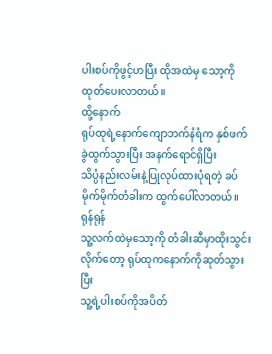ပါးစပ်ကိုဖွင့်ဟပြီး ထိုအထဲမှ သော့ကိုထုတ်ပေးလာတယ်။
ထို့နောက်
ရုပ်ထုရဲ့နောက်ကျောဘက်နံရံက နှစ်ဖက်ခွဲထွက်သွားပြီး အနက်ရောင်ရှိပြီး
သိပ္ပံနည်းလမ်းနဲ့ပြုလုပ်ထားပုံရတဲ့ ခပ်မိုက်မိုက်တံခါးက ထွက်ပေါ်လာတယ်။
ရုန်ရုန်
သူ့လက်ထဲမှသော့ကို တံခါးဆီမှာထိုးသွင်းလိုက်တော့ ရုပ်ထုကနောက်ကိုဆုတ်သွားပြီး
သူ့ရဲ့ပါးစပ်ကိုအပိတ်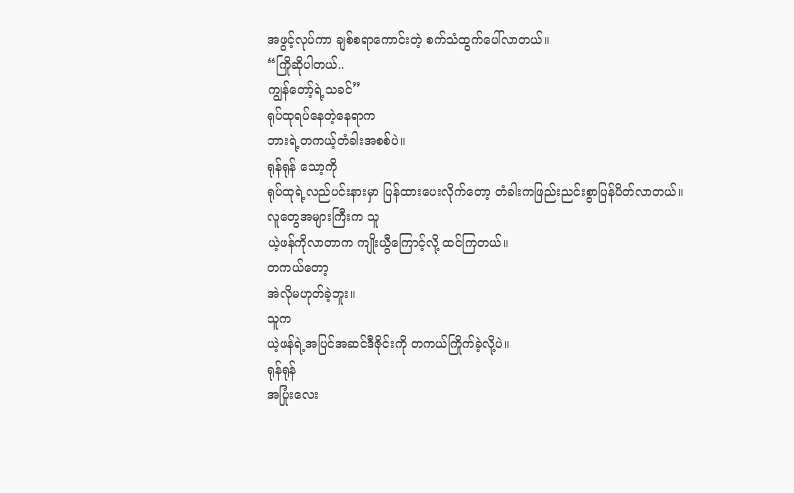အဖွင့်လုပ်ကာ ချစ်စရာကောင်းတဲ့ စက်သံထွက်ပေါ်လာတယ်။
“ကြိုဆိုပါတယ်..
ကျွန်တော့်ရဲ့သခင်”
ရုပ်ထုရပ်နေတဲ့နေရာက
ဘားရဲ့တကယ့်တံခါးအစစ်ပဲ။
ရုန်ရုန် သော့ကို
ရုပ်ထုရဲ့လည်ပင်းနားမှာ ပြန်ထားပေးလိုက်တော့ တံခါးကဖြည်းညင်းစွာပြန်ပိတ်လာတယ်။
လူတွေအများကြီးက သူ
ယဲ့ဖန်ကိုလာတာက ကျိုးယွီကြောင့်လို့ ထင်ကြတယ်။
တကယ်တော့
အဲလိုမဟုတ်ခဲ့ဘူး။
သူက
ယဲ့ဖန်ရဲ့အပြင်အဆင်ဒီဇိုင်းကို တကယ်ကြိုက်ခဲ့လို့ပဲ။
ရုန်ရုန်
အပြုံးလေး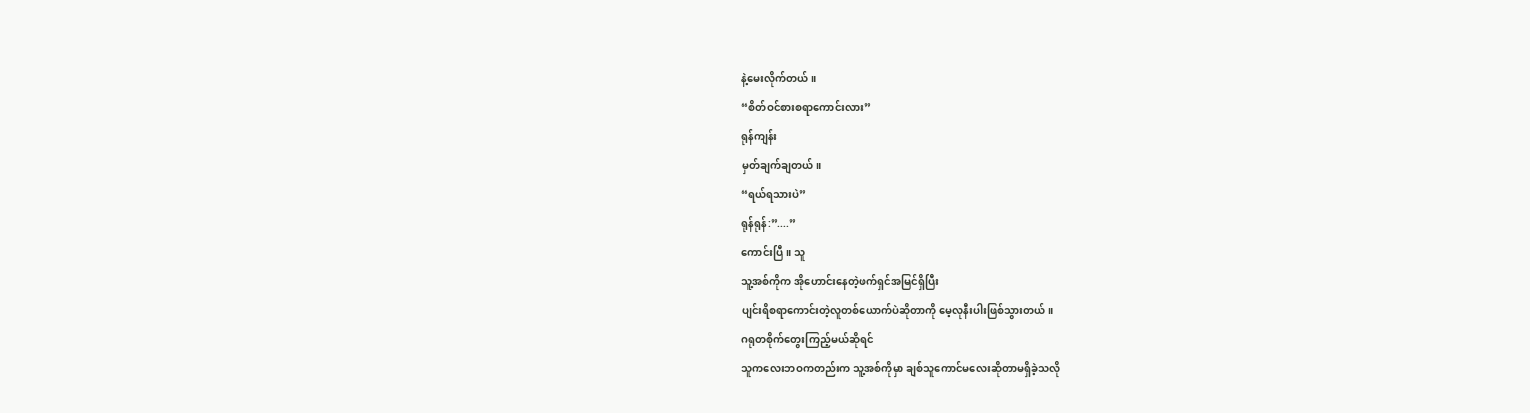နဲ့မေးလိုက်တယ်။
“စိတ်ဝင်စားစရာကောင်းလား”
ရုန်ကျန်း
မှတ်ချက်ချတယ်။
“ရယ်ရသားပဲ”
ရုန်ရုန်:”....”
ကောင်းပြီ။ သူ
သူ့အစ်ကိုက အိုဟောင်းနေတဲ့ဖက်ရှင်အမြင်ရှိပြီး
ပျင်းရိစရာကောင်းတဲ့လူတစ်ယောက်ပဲဆိုတာကို မေ့လုနီးပါးဖြစ်သွားတယ်။
ဂရုတစိုက်တွေးကြည့်မယ်ဆိုရင်
သူကလေးဘဝကတည်းက သူ့အစ်ကိုမှာ ချစ်သူကောင်မလေးဆိုတာမရှိခဲ့သလို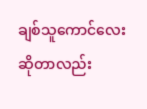ချစ်သူကောင်လေးဆိုတာလည်း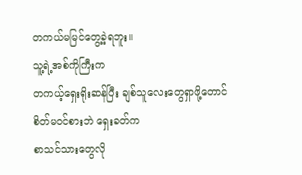တကယ်မမြင်တွေ့ခဲ့ရဘူး။
သူ့ရဲ့အစ်ကိုကြီးက
တကယ့်ရှေးရိုးဆန်ပြီး ချစ်သူလေးတွေရှာဖို့တောင် စိတ်မဝင်စားဘဲ ရှေးခတ်က
စာသင်သားတွေလို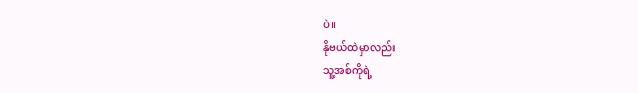ပဲ။
နိုဗယ်ထဲမှာလည်း
သူ့အစ်ကိုရဲ့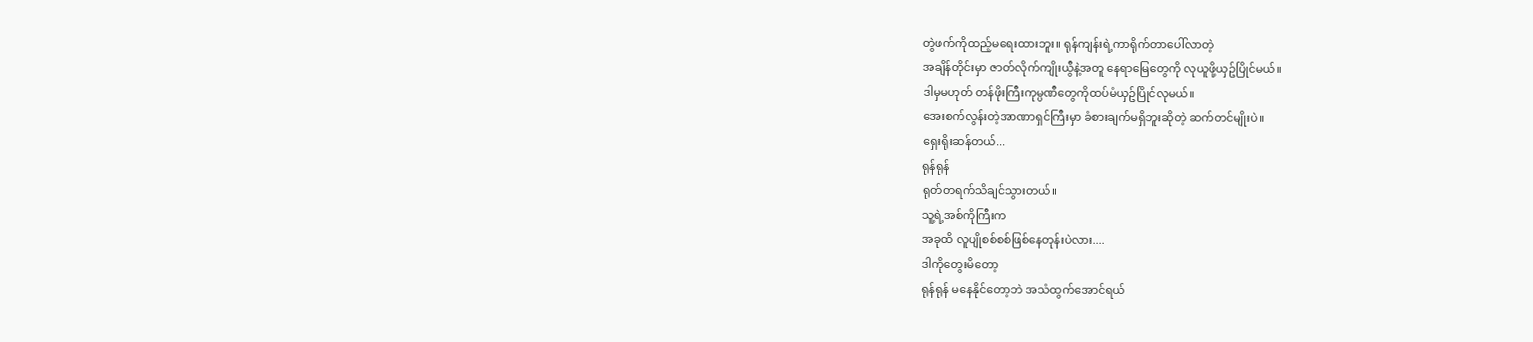တွဲဖက်ကိုထည့်မရေးထားဘူး။ ရုန်ကျန်းရဲ့ကာရိုက်တာပေါ်လာတဲ့
အချိန်တိုင်းမှာ ဇာတ်လိုက်ကျိုးယွီနဲ့အတူ နေရာမြေတွေကို လုယူဖို့ယှဥ်ပြိုင်မယ်။
ဒါမှမဟုတ် တန်ဖိုးကြီးကုမ္ပဏီတွေကိုထပ်မံယှဥ်ပြိုင်လုမယ်။
အေးစက်လွန်းတဲ့အာဏာရှင်ကြီးမှာ ခံစားချက်မရှိဘူးဆိုတဲ့ ဆက်တင်မျိုးပဲ။
ရှေးရိုးဆန်တယ်...
ရုန်ရုန်
ရုတ်တရက်သိချင်သွားတယ်။
သူ့ရဲ့အစ်ကိုကြီးက
အခုထိ လူပျိုစစ်စစ်ဖြစ်နေတုန်းပဲလား....
ဒါကိုတွေးမိတော့
ရုန်ရုန် မနေနိုင်တော့ဘဲ အသံထွက်အောင်ရယ်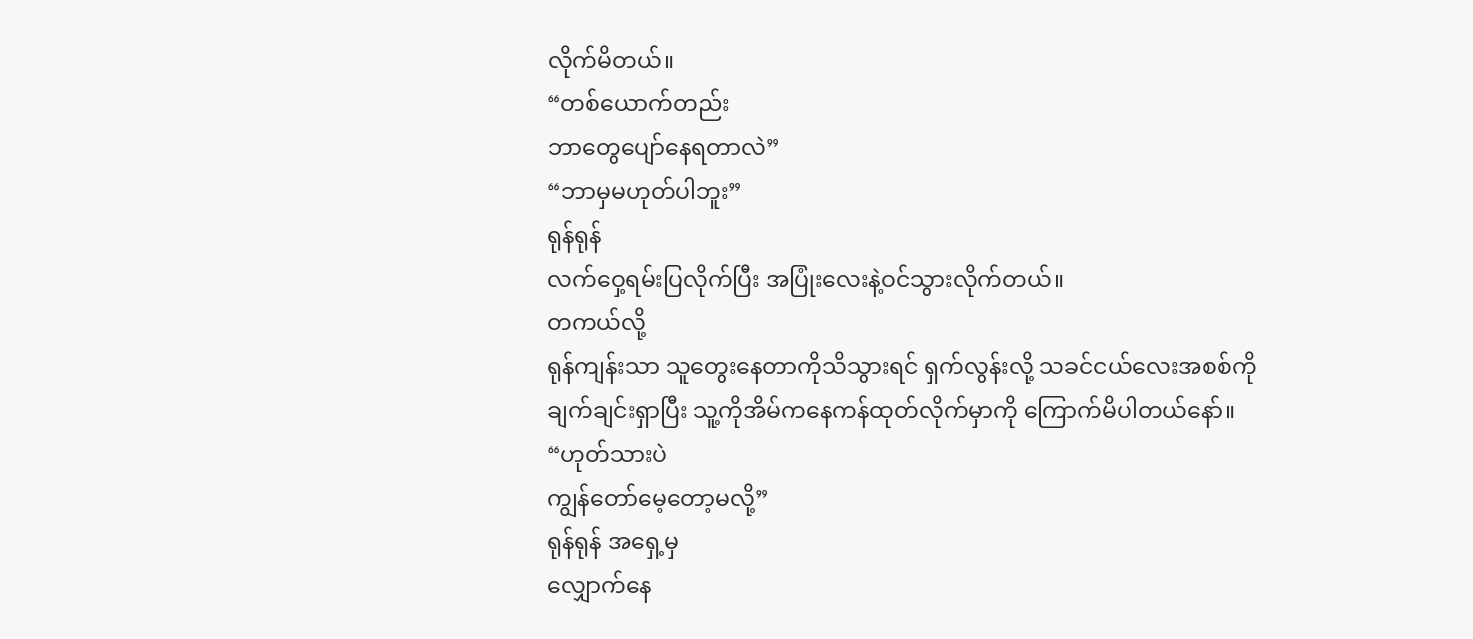လိုက်မိတယ်။
“တစ်ယောက်တည်း
ဘာတွေပျော်နေရတာလဲ”
“ဘာမှမဟုတ်ပါဘူး”
ရုန်ရုန်
လက်ဝှေ့ရမ်းပြလိုက်ပြီး အပြုံးလေးနဲ့ဝင်သွားလိုက်တယ်။
တကယ်လို့
ရုန်ကျန်းသာ သူတွေးနေတာကိုသိသွားရင် ရှက်လွန်းလို့ သခင်ငယ်လေးအစစ်ကို
ချက်ချင်းရှာပြီး သူ့ကိုအိမ်ကနေကန်ထုတ်လိုက်မှာကို ကြောက်မိပါတယ်နော်။
“ဟုတ်သားပဲ
ကျွန်တော်မေ့တော့မလို့”
ရုန်ရုန် အရှေ့မှ
လျှောက်နေ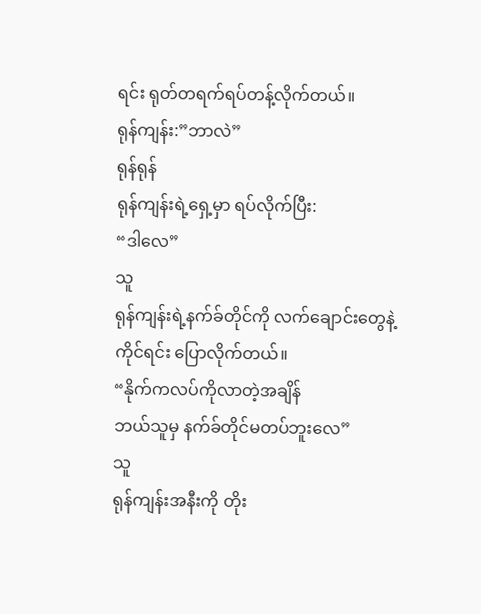ရင်း ရုတ်တရက်ရပ်တန့်လိုက်တယ်။
ရုန်ကျန်း:”ဘာလဲ”
ရုန်ရုန်
ရုန်ကျန်းရဲ့ရှေ့မှာ ရပ်လိုက်ပြီး:
“ဒါလေ”
သူ
ရုန်ကျန်းရဲ့နက်ခ်တိုင်ကို လက်ချောင်းတွေနဲ့ ကိုင်ရင်း ပြောလိုက်တယ်။
“နိုက်ကလပ်ကိုလာတဲ့အချိန်
ဘယ်သူမှ နက်ခ်တိုင်မတပ်ဘူးလေ”
သူ
ရုန်ကျန်းအနီးကို တိုး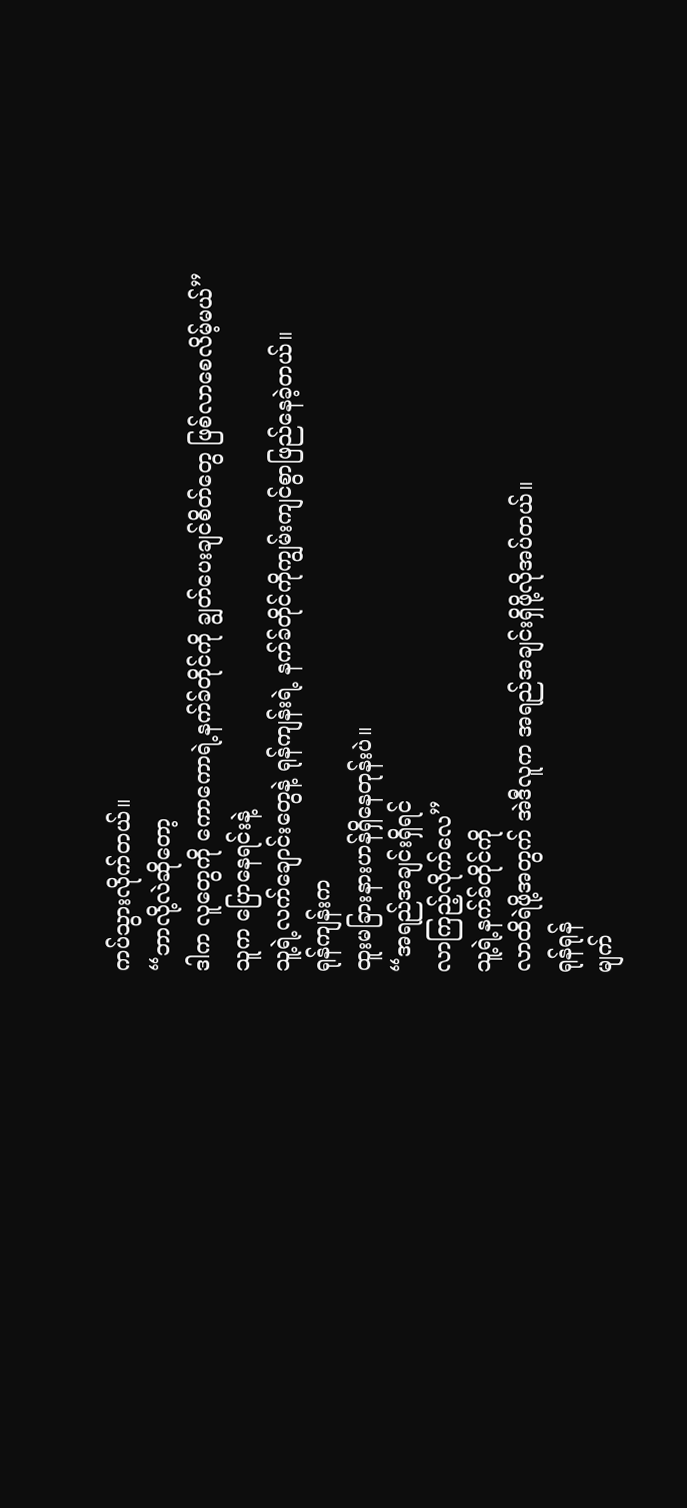ကပ်သွားလိုက်တယ်။
“ဘာလို့လဲဆိုတော့
ဒါက လူတွေကို ကောကောရဲ့နက်ခ်တိုင်ကို ချွတ်ပေးချင်စိတ်တွေ ဖြစ်လာစေလိမ့်မယ်”
သူက ပြောနေရင်းနဲ့
သူ့ရဲ့လက်ချောင်းတွေနဲ့ ရုန်ကျန်းရဲ့ နက်ခ်တိုင်ကိုကျွမ်းကျင်စွာဖြည်နေခဲ့တယ်။
ရုန်ကျန်းက
ထူးမခြားနားဟန်ရှိနေတုန်းပဲ။
“အရည်အချင်းရှိရင်
လာကြည့်လိုက်လေ”
သူ့ရဲ့နက်ခ်တိုင်ကို
လာထိရဲဖို့အတွက် အဲဒီလူက အရည်အချင်းရှိဖို့လိုအပ်တယ်။
ရုန်ရုန်
မျက်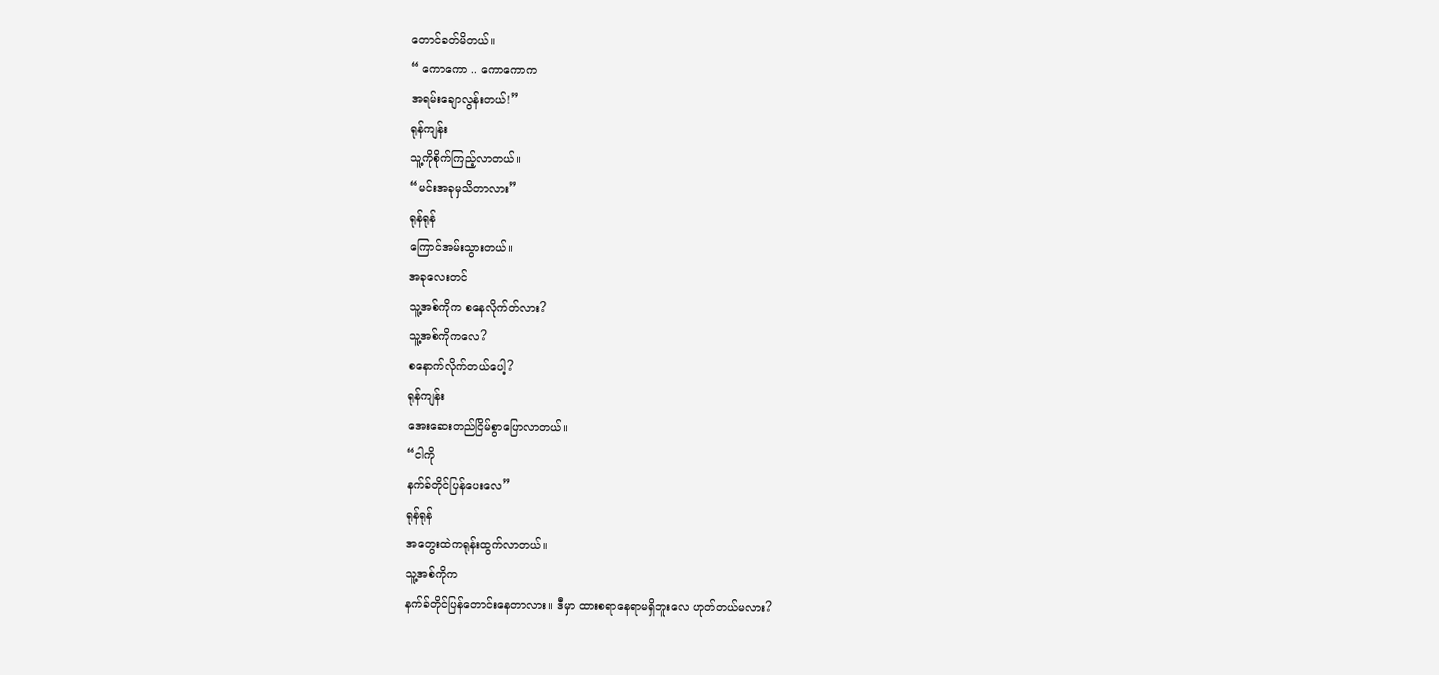တောင်ခတ်မိတယ်။
“ ကောကော .. ကောကောက
အရမ်းချောလွန်းတယ်!”
ရုန်ကျန်း
သူ့ကိုစိုက်ကြည့်လာတယ်။
“မင်းအခုမှသိတာလား”
ရုန်ရုန်
ကြောင်အမ်းသွားတယ်။
အခုလေးတင်
သူ့အစ်ကိုက စနေလိုက်တ်လား?
သူ့အစ်ကိုကလေ?
စနောက်လိုက်တယ်ပေါ့?
ရုန်ကျန်း
အေးဆေးတည်ငြိမ်စွာပြောလာတယ်။
“ငါကို
နက်ခ်တိုင်ပြန်ပေးလေ”
ရုန်ရုန်
အတွေးထဲကရုန်းထွက်လာတယ်။
သူ့အစ်ကိုက
နက်ခ်တိုင်ပြန်တောင်းနေတာလား။ ဒီမှာ ထားစရာနေရာမရှိဘူးလေ ဟုတ်တယ်မလား?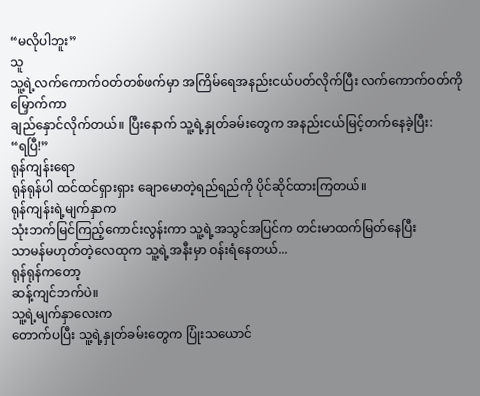“မလိုပါဘူး”
သူ
သူ့ရဲ့လက်ကောက်ဝတ်တစ်ဖက်မှာ အကြိမ်ရေအနည်းငယ်ပတ်လိုက်ပြီး လက်ကောက်ဝတ်ကိုမြှောက်ကာ
ချည်နှောင်လိုက်တယ်။ ပြီးနောက် သူ့ရဲ့နှုတ်ခမ်းတွေက အနည်းငယ်မြင့်တက်နေခဲ့ပြီး:
“ရပြီ!”
ရုန်ကျန်းရော
ရုန်ရုန်ပါ ထင်ထင်ရှားရှား ချောမောတဲ့ရည်ရည်ကို ပိုင်ဆိုင်ထားကြတယ်။
ရုန်ကျန်းရဲ့မျက်နှာက
သုံးဘက်မြင်ကြည့်ကောင်းလွန်းကာ သူ့ရဲ့အသွင်အပြင်က တင်းမာထက်မြတ်နေပြီး
သာမန်မဟုတ်တဲ့လေထုက သူ့ရဲ့အနီးမှာ ဝန်းရံနေတယ်...
ရုန်ရုန်ကတော့
ဆန့်ကျင်ဘက်ပဲ။
သူ့ရဲ့မျက်နှာလေးက
တောက်ပပြီး သူ့ရဲ့နှုတ်ခမ်းတွေက ပြုံးသယောင်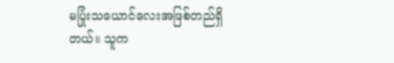မပြုံးသယောင်လေးအဖြစ်တည်ရှိတယ်။ သူက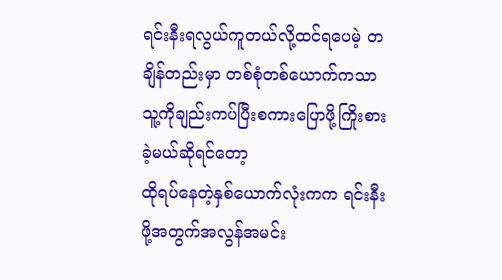ရင်းနီးရလွယ်ကူတယ်လို့ထင်ရပေမဲ့ တချိန်တည်းမှာ တစ်စုံတစ်ယောက်ကသာ
သူ့ကိုချည်းကပ်ပြီးစကားပြောဖို့ကြိုးစားခဲ့မယ်ဆိုရင်တော့
ထိုရပ်နေတဲ့နှစ်ယောက်လုံးကက ရင်းနီးဖို့အတွက်အလွန်အမင်း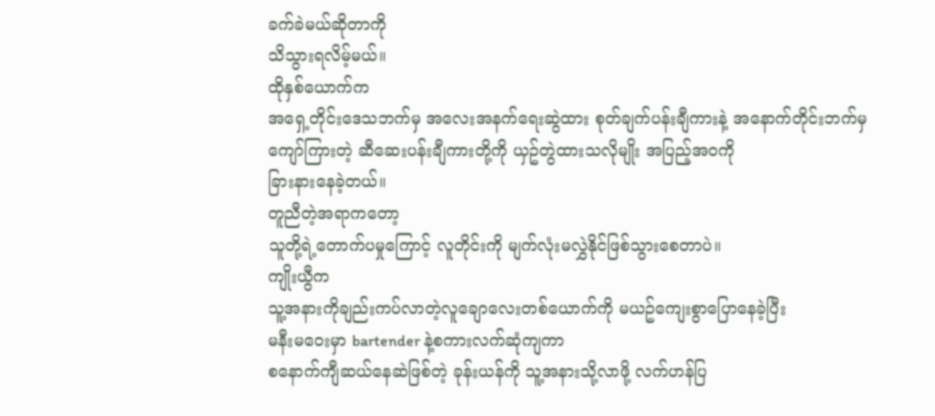ခက်ခဲမယ်ဆိုတာကို
သိသွားရလိမ့်မယ်။
ထိုနှစ်ယောက်က
အရှေ့တိုင်းဒေသဘက်မှ အလေးအနက်ရေးဆွဲထား စုတ်ချက်ပန်းချီကားနဲ့ အနောက်တိုင်းဘက်မှ
ကျော်ကြားတဲ့ ဆီဆေးပန်းချီကားတို့ကို ယှဥ်တွဲထားသလိုမျိုး အပြည့်အဝကို
ခြားနားနေခဲ့တယ်။
တူညီတဲ့အရာကတော့
သူတို့ရဲ့တောက်ပမှုကြောင့် လူတိုင်းကို မျက်လုံးမလွှဲနိုင်ဖြစ်သွားစေတာပဲ။
ကျိုးယွီက
သူ့အနားကိုချည်းကပ်လာတဲ့လူချောလေးတစ်ယောက်ကို မယဥ်ကျေးစွာပြောနေခဲ့ပြီး
မနီးမဝေးမှာ bartender နဲ့စကားလက်ဆုံကျကာ
စနောက်ကျီဆယ်နေဆဲဖြစ်တဲ့ ခုန်းယန်ကို သူ့အနားသို့လာဖို့ လက်ဟန်ပြ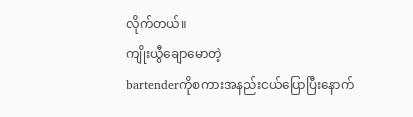လိုက်တယ်။
ကျိုးယွီချောမောတဲ့
bartenderကိုစကားအနည်းငယ်ပြောပြီးနောက်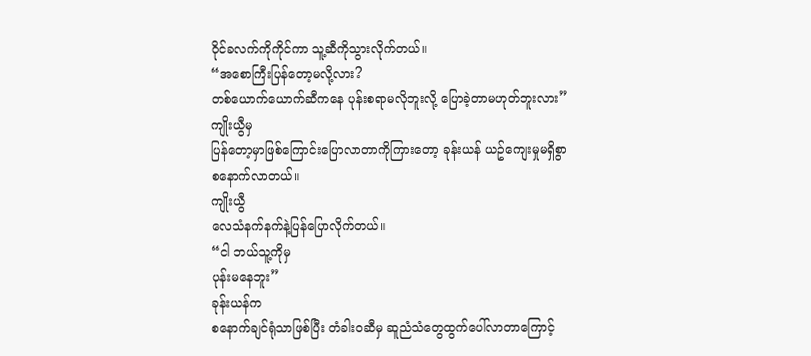ဝိုင်ခလက်ကိုကိုင်ကာ သူ့ဆီကိုသွားလိုက်တယ်။
“အစောကြီးပြန်တော့မလို့လား?
တစ်ယောက်ယောက်ဆီကနေ ပုန်းစရာမလိုဘူးလို့ ပြောခဲ့တာမဟုတ်ဘူးလား”
ကျိုးယွီမှ
ပြန်တော့မှာဖြစ်ကြောင်းပြောလာတာကိုကြားတော့ ခုန်းယန် ယဥ်ကျေးမှုမရှိစွာ
စနောက်လာတယ်။
ကျိုးယွီ
လေသံနက်နက်နဲ့ပြန်ပြောလိုက်တယ်။
“ငါ ဘယ်သူ့ကိုမှ
ပုန်းမနေဘူး”
ခုန်းယန်က
စနောက်ချင်ရုံသာဖြစ်ပြီး တံခါးဝဆီမှ ဆူညံသံတွေထွက်ပေါ်လာတာကြောင့်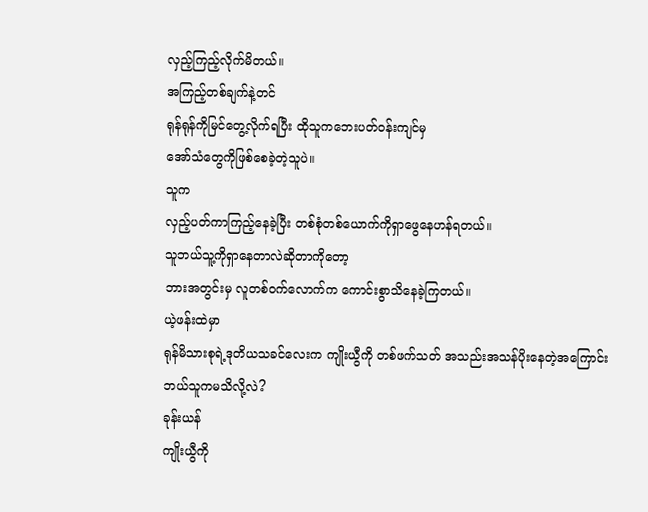လှည့်ကြည့်လိုက်မိတယ်။
အကြည့်တစ်ချက်နဲ့တင်
ရုန်ရုန်ကိုမြင်တွေ့လိုက်ရပြီး ထိုသူကဘေးပတ်ဝန်းကျင်မှ
အော်သံတွေကိုဖြစ်စေခဲ့တဲ့သူပဲ။
သူက
လှည့်ပတ်ကာကြည့်နေခဲ့ပြီး တစ်စုံတစ်ယောက်ကိုရှာဖွေနေဟန်ရတယ်။
သူဘယ်သူ့ကိုရှာနေတာလဲဆိုတာကိုတော့
ဘားအတွင်းမှ လူတစ်ဝက်လောက်က ကောင်းစွာသိနေခဲ့ကြတယ်။
ယဲ့ဖန်းထဲမှာ
ရုန်မိသားစုရဲ့ဒုတိယသခင်လေးက ကျိုးယွီကို တစ်ဖက်သတ် အသည်းအသန်ပိုးနေတဲ့အကြောင်း
ဘယ်သူကမသိလို့လဲ?
ခုန်းယန်
ကျိုးယွီကို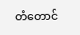တံတောင်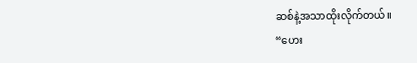ဆစ်နဲ့အသာထိုးလိုက်တယ်။
“ဟေး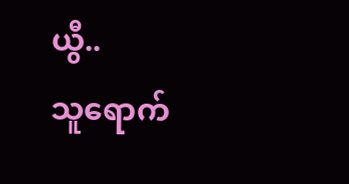ယွီ..
သူရောက်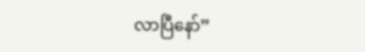လာပြီနော်”